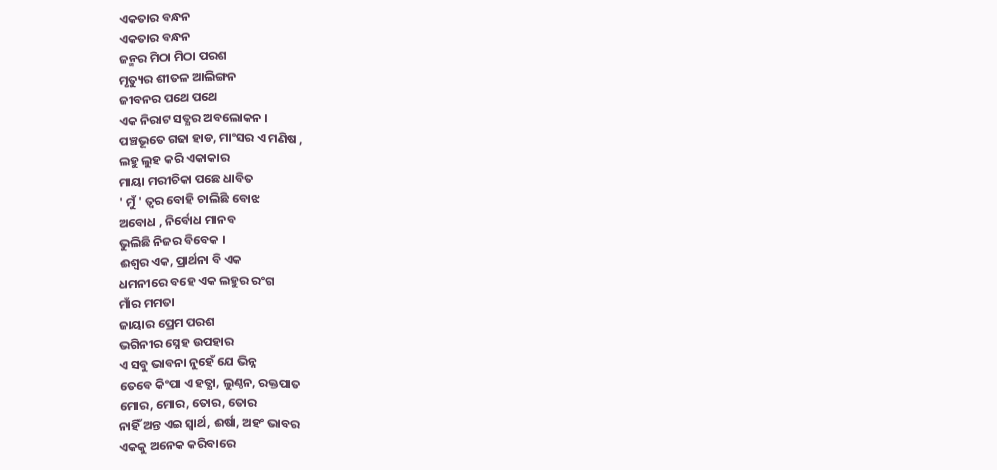ଏକତାର ବନ୍ଧନ
ଏକତାର ବନ୍ଧନ
ଜନ୍ମର ମିଠା ମିଠା ପରଶ
ମୃତ୍ୟୁର ଶୀତଳ ଆଲିଙ୍ଗନ
ଜୀବନର ପଥେ ପଥେ
ଏକ ନିରାଟ ସତ୍ଯର ଅବଲୋକନ ।
ପଞ୍ଚଭୂତେ ଗଢା ହାଡ, ମାଂସର ଏ ମଣିଷ ,
ଲହୁ ଲୁହ କରି ଏକାକାର
ମାୟା ମରୀଚିକା ପଛେ ଧାବିତ
' ମୁଁ ' ତ୍ବର ବୋହି ଚାଲିଛି ବୋଝ
ଅବୋଧ , ନିର୍ବୋଧ ମାନବ
ଭୁଲିଛି ନିଜର ବିବେକ ।
ଈଶ୍ବର ଏକ, ପ୍ରାର୍ଥନା ବି ଏକ
ଧମନୀରେ ବହେ ଏକ ଲହୁର ରଂଗ
ମାଁର ମମତା
ଜାୟାର ପ୍ରେମ ପରଶ
ଭଗିନୀର ସ୍ନେହ ଉପହାର
ଏ ସବୁ ଭାବନା ନୁହେଁ ଯେ ଭିନ୍ନ
ତେବେ କିଂପା ଏ ହତ୍ଯା, ଲୁଣ୍ଠନ, ରକ୍ତପାତ
ମୋର, ମୋର, ତୋର, ତୋର
ନାହିଁ ଅନ୍ତ ଏଇ ସ୍ବାର୍ଥ, ଈର୍ଷା, ଅହଂ ଭାବର
ଏକକୁ ଅନେକ କରିବାରେ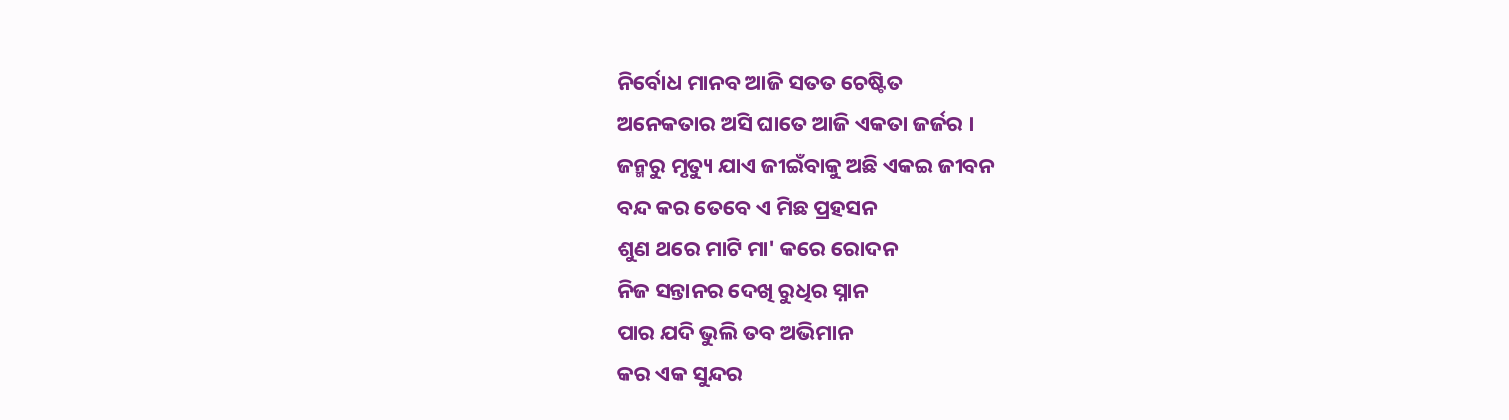ନିର୍ବୋଧ ମାନବ ଆଜି ସତତ ଚେଷ୍ଟିତ
ଅନେକତାର ଅସି ଘାତେ ଆଜି ଏକତା ଜର୍ଜର ।
ଜନ୍ମରୁ ମୃତ୍ୟୁ ଯାଏ ଜୀଇଁବାକୁ ଅଛି ଏକଇ ଜୀବନ
ବନ୍ଦ କର ତେବେ ଏ ମିଛ ପ୍ରହସନ
ଶୁଣ ଥରେ ମାଟି ମା' କରେ ରୋଦନ
ନିଜ ସନ୍ତାନର ଦେଖି ରୁଧିର ସ୍ନାନ
ପାର ଯଦି ଭୁଲି ତବ ଅଭିମାନ
କର ଏକ ସୁନ୍ଦର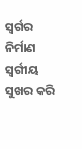ସ୍ବର୍ଗର ନିର୍ମାଣ
ସ୍ବର୍ଗୀୟ ସୁଖର କରି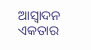ଆସ୍ବାଦନ
ଏକତାର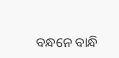ବନ୍ଧନେ ବାନ୍ଧି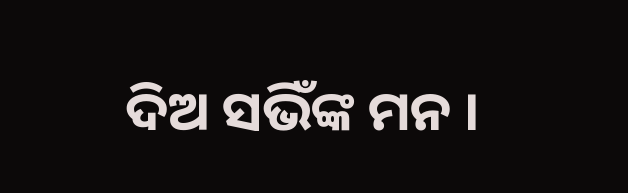ଦିଅ ସଭିଁଙ୍କ ମନ ।